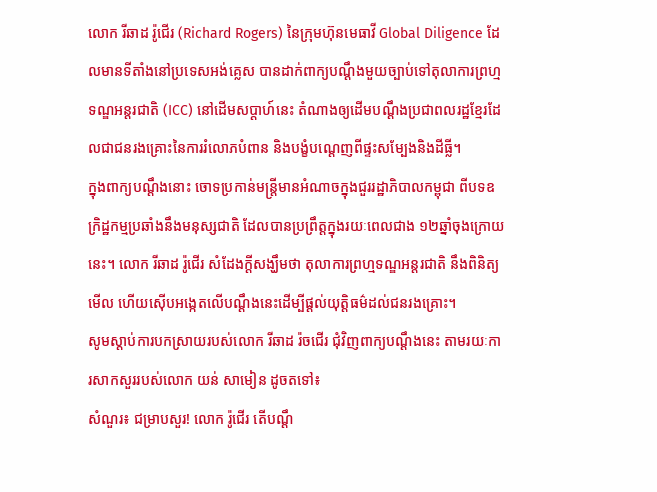លោក រីឆាដ រ៉ូជើរ (Richard Rogers) នៃក្រុមហ៊ុនមេធាវី Global Diligence ដែលមានទីតាំងនៅប្រទេសអង់គ្លេស បានដាក់ពាក្យបណ្ដឹងមួយច្បាប់ទៅតុលាការព្រហ្មទណ្ឌអន្តរជាតិ (ICC) នៅដើមសប្ដាហ៍នេះ តំណាងឲ្យដើមបណ្ដឹងប្រជាពលរដ្ឋខ្មែរដែលជាជនរងគ្រោះនៃការរំលោភបំពាន និងបង្ខំបណ្ដេញពីផ្ទះសម្បែងនិងដីធ្លី។
ក្នុងពាក្យបណ្ដឹងនោះ ចោទប្រកាន់មន្ត្រីមានអំណាចក្នុងជួររដ្ឋាភិបាលកម្ពុជា ពីបទឧក្រិដ្ឋកម្មប្រឆាំងនឹងមនុស្សជាតិ ដែលបានប្រព្រឹត្តក្នុងរយៈពេលជាង ១២ឆ្នាំចុងក្រោយនេះ។ លោក រីឆាដ រ៉ូជើរ សំដែងក្តីសង្ឃឹមថា តុលាការព្រហ្មទណ្ឌអន្តរជាតិ នឹងពិនិត្យមើល ហើយស៊ើបអង្កេតលើបណ្ដឹងនេះដើម្បីផ្ដល់យុត្តិធម៌ដល់ជនរងគ្រោះ។
សូមស្ដាប់ការបកស្រាយរបស់លោក រីឆាដ រ៉ចជើរ ជុំវិញពាក្យបណ្ដឹងនេះ តាមរយៈការសាកសួររបស់លោក យន់ សាមៀន ដូចតទៅ៖
សំណួរ៖ ជម្រាបសួរ! លោក រ៉ូជើរ តើបណ្ដឹ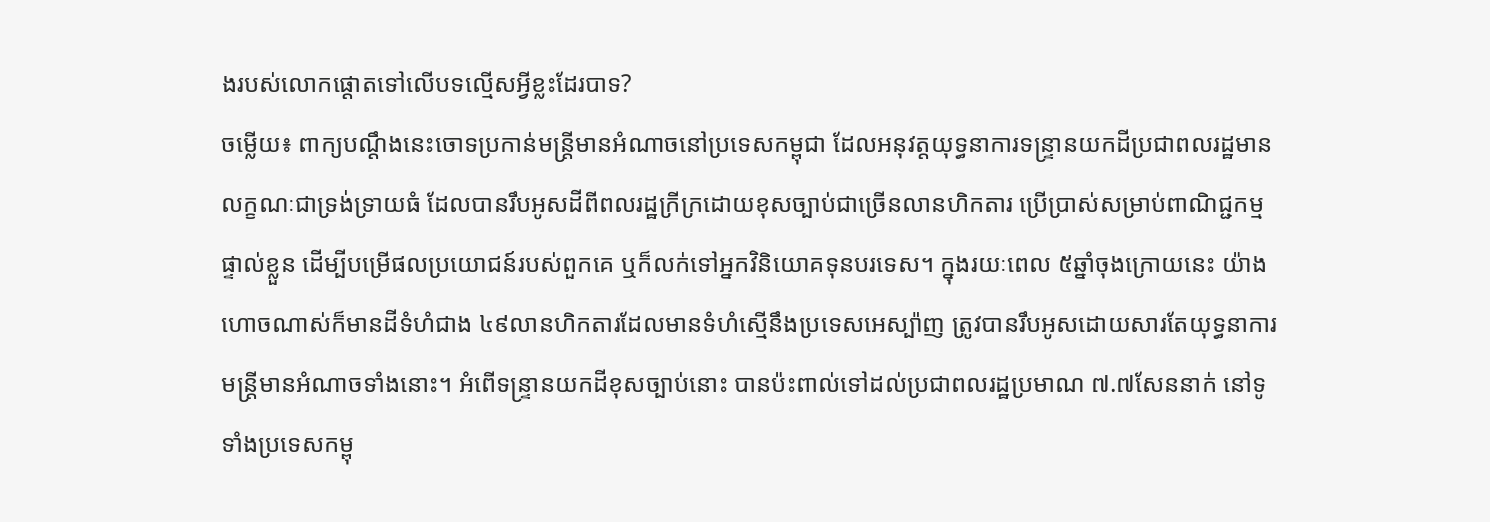ងរបស់លោកផ្ដោតទៅលើបទល្មើសអ្វីខ្លះដែរបាទ?
ចម្លើយ៖ ពាក្យបណ្ដឹងនេះចោទប្រកាន់មន្ត្រីមានអំណាចនៅប្រទេសកម្ពុជា ដែលអនុវត្តយុទ្ធនាការទន្ទ្រានយកដីប្រជាពលរដ្ឋមានលក្ខណៈជាទ្រង់ទ្រាយធំ ដែលបានរឹបអូសដីពីពលរដ្ឋក្រីក្រដោយខុសច្បាប់ជាច្រើនលានហិកតារ ប្រើប្រាស់សម្រាប់ពាណិជ្ជកម្មផ្ទាល់ខ្លួន ដើម្បីបម្រើផលប្រយោជន៍របស់ពួកគេ ឬក៏លក់ទៅអ្នកវិនិយោគទុនបរទេស។ ក្នុងរយៈពេល ៥ឆ្នាំចុងក្រោយនេះ យ៉ាងហោចណាស់ក៏មានដីទំហំជាង ៤៩លានហិកតារដែលមានទំហំស្មើនឹងប្រទេសអេស្ប៉ាញ ត្រូវបានរឹបអូសដោយសារតែយុទ្ធនាការមន្ត្រីមានអំណាចទាំងនោះ។ អំពើទន្ទ្រានយកដីខុសច្បាប់នោះ បានប៉ះពាល់ទៅដល់ប្រជាពលរដ្ឋប្រមាណ ៧.៧សែននាក់ នៅទូទាំងប្រទេសកម្ពុ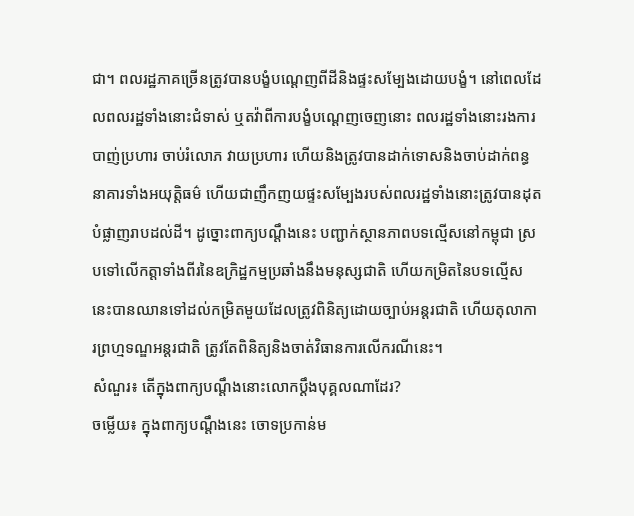ជា។ ពលរដ្ឋភាគច្រើនត្រូវបានបង្ខំបណ្ដេញពីដីនិងផ្ទះសម្បែងដោយបង្ខំ។ នៅពេលដែលពលរដ្ឋទាំងនោះជំទាស់ ឬតវ៉ាពីការបង្ខំបណ្ដេញចេញនោះ ពលរដ្ឋទាំងនោះរងការបាញ់ប្រហារ ចាប់រំលោភ វាយប្រហារ ហើយនិងត្រូវបានដាក់ទោសនិងចាប់ដាក់ពន្ធនាគារទាំងអយុត្តិធម៌ ហើយជាញឹកញយផ្ទះសម្បែងរបស់ពលរដ្ឋទាំងនោះត្រូវបានដុតបំផ្លាញរាបដល់ដី។ ដូច្នោះពាក្យបណ្ដឹងនេះ បញ្ជាក់ស្ថានភាពបទល្មើសនៅកម្ពុជា ស្របទៅលើកត្តាទាំងពីរនៃឧក្រិដ្ឋកម្មប្រឆាំងនឹងមនុស្សជាតិ ហើយកម្រិតនៃបទល្មើសនេះបានឈានទៅដល់កម្រិតមួយដែលត្រូវពិនិត្យដោយច្បាប់អន្តរជាតិ ហើយតុលាការព្រហ្មទណ្ឌអន្តរជាតិ ត្រូវតែពិនិត្យនិងចាត់វិធានការលើករណីនេះ។
សំណួរ៖ តើក្នុងពាក្យបណ្ដឹងនោះលោកប្ដឹងបុគ្គលណាដែរ?
ចម្លើយ៖ ក្នុងពាក្យបណ្ដឹងនេះ ចោទប្រកាន់ម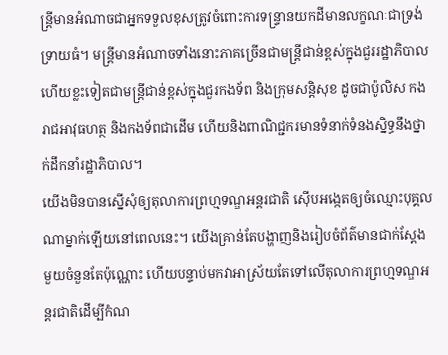ន្ត្រីមានអំណាចជាអ្នកទទួលខុសត្រូវចំពោះការទន្ទ្រានយកដីមានលក្ខណៈជាទ្រង់ទ្រាយធំ។ មន្ត្រីមានអំណាចទាំងនោះភាគច្រើនជាមន្ត្រីជាន់ខ្ពស់ក្នុងជួររដ្ឋាភិបាល ហើយខ្លះទៀតជាមន្ត្រីជាន់ខ្ពស់ក្នុងជួរកងទ័ព និងក្រុមសន្តិសុខ ដូចជាប៉ូលិស កងរាជអាវុធហត្ថ និងកងទ័ពជាដើម ហើយនិងពាណិជ្ជករមានទំនាក់ទំនងស្និទ្ធនឹងថ្នាក់ដឹកនាំរដ្ឋាភិបាល។
យើងមិនបានស្នើសុំឲ្យតុលាការព្រហ្មទណ្ឌអន្តរជាតិ ស៊ើបអង្កេតឲ្យចំឈ្មោះបុគ្គលណាម្នាក់ឡើយនៅពេលនេះ។ យើងគ្រាន់តែបង្ហាញនិងរៀបចំព័ត៌មានជាក់ស្ដែងមួយចំនួនតែប៉ុណ្ណោះ ហើយបន្ទាប់មកវាអាស្រ័យតែទៅលើតុលាការព្រហ្មទណ្ឌអន្តរជាតិដើម្បីកំណ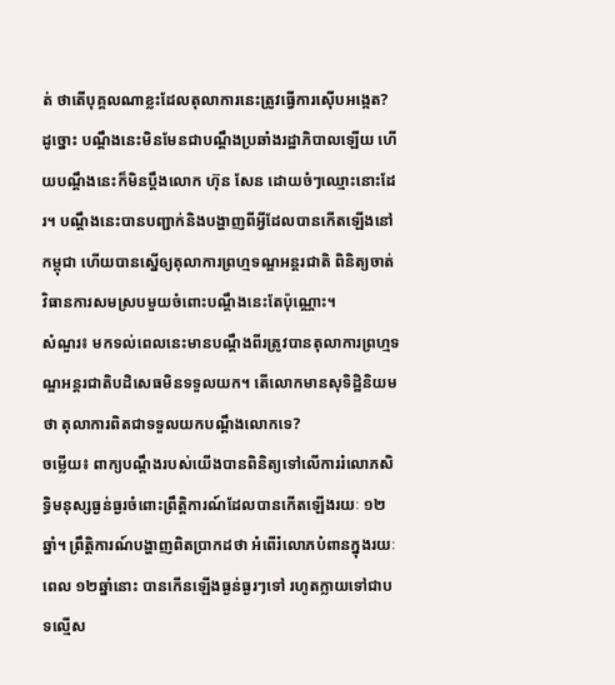ត់ ថាតើបុគ្គលណាខ្លះដែលតុលាការនេះត្រូវធ្វើការស៊ើបអង្កេត? ដូច្នោះ បណ្ដឹងនេះមិនមែនជាបណ្ដឹងប្រឆាំងរដ្ឋាភិបាលឡើយ ហើយបណ្ដឹងនេះក៏មិនប្ដឹងលោក ហ៊ុន សែន ដោយចំៗឈ្មោះនោះដែរ។ បណ្ដឹងនេះបានបញ្ជាក់និងបង្ហាញពីអ្វីដែលបានកើតឡើងនៅកម្ពុជា ហើយបានស្នើឲ្យតុលាការព្រហ្មទណ្ឌអន្តរជាតិ ពិនិត្យចាត់វិធានការសមស្របមួយចំពោះបណ្ដឹងនេះតែប៉ុណ្ណោះ។
សំណួរ៖ មកទល់ពេលនេះមានបណ្ដឹងពីរត្រូវបានតុលាការព្រហ្មទណ្ឌអន្តរជាតិបដិសេធមិនទទួលយក។ តើលោកមានសុទិដ្ឋិនិយមថា តុលាការពិតជាទទួលយកបណ្ដឹងលោកទេ?
ចម្លើយ៖ ពាក្យបណ្ដឹងរបស់យើងបានពិនិត្យទៅលើការរំលោភសិទ្ធិមនុស្សធ្ងន់ធ្ងរចំពោះព្រឹត្តិការណ៍ដែលបានកើតឡើងរយៈ ១២ឆ្នាំ។ ព្រឹត្តិការណ៍បង្ហាញពិតប្រាកដថា អំពើរំលោភបំពានក្នុងរយៈពេល ១២ឆ្នាំនោះ បានកើនឡើងធ្ងន់ធ្ងរៗទៅ រហូតក្លាយទៅជាបទល្មើស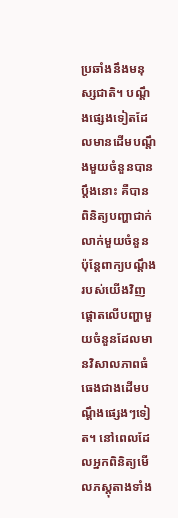ប្រឆាំងនឹងមនុស្សជាតិ។ បណ្ដឹងផ្សេងទៀតដែលមានដើមបណ្ដឹងមួយចំនួនបានប្ដឹងនោះ គឺបានពិនិត្យបញ្ហាជាក់លាក់មួយចំនួន ប៉ុន្តែពាក្យបណ្ដឹងរបស់យើងវិញ ផ្ដោតលើបញ្ហាមួយចំនួនដែលមានវិសាលភាពធំធេងជាងដើមបណ្ដឹងផ្សេងៗទៀត។ នៅពេលដែលអ្នកពិនិត្យមើលភស្តុតាងទាំង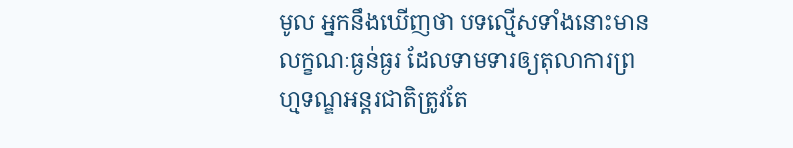មូល អ្នកនឹងឃើញថា បទល្មើសទាំងនោះមានលក្ខណៈធ្ងន់ធ្ងរ ដែលទាមទារឲ្យតុលាការព្រហ្មទណ្ឌអន្តរជាតិត្រូវតែ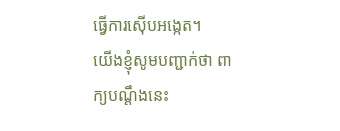ធ្វើការស៊ើបអង្កេត។
យើងខ្ញុំសូមបញ្ជាក់ថា ពាក្យបណ្ដឹងនេះ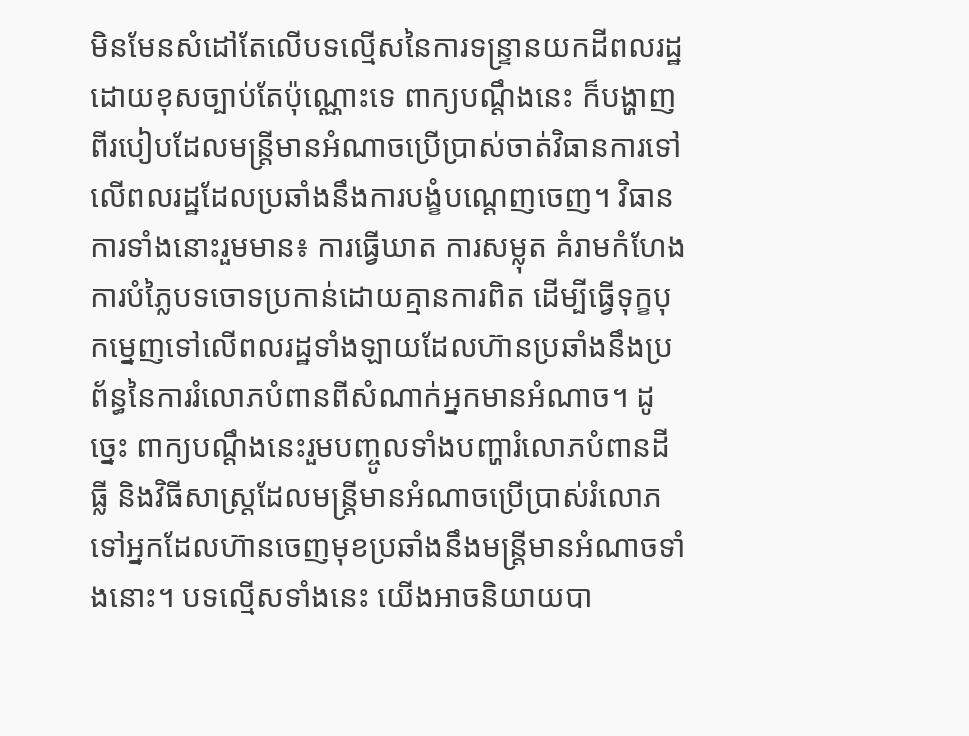មិនមែនសំដៅតែលើបទល្មើសនៃការទន្ទ្រានយកដីពលរដ្ឋដោយខុសច្បាប់តែប៉ុណ្ណោះទេ ពាក្យបណ្ដឹងនេះ ក៏បង្ហាញពីរបៀបដែលមន្ត្រីមានអំណាចប្រើប្រាស់ចាត់វិធានការទៅលើពលរដ្ឋដែលប្រឆាំងនឹងការបង្ខំបណ្ដេញចេញ។ វិធានការទាំងនោះរួមមាន៖ ការធ្វើឃាត ការសម្លុត គំរាមកំហែង ការបំភ្លៃបទចោទប្រកាន់ដោយគ្មានការពិត ដើម្បីធ្វើទុក្ខបុកម្នេញទៅលើពលរដ្ឋទាំងឡាយដែលហ៊ានប្រឆាំងនឹងប្រព័ន្ធនៃការរំលោភបំពានពីសំណាក់អ្នកមានអំណាច។ ដូច្នេះ ពាក្យបណ្ដឹងនេះរួមបញ្ចូលទាំងបញ្ហារំលោភបំពានដីធ្លី និងវិធីសាស្ត្រដែលមន្ត្រីមានអំណាចប្រើប្រាស់រំលោភទៅអ្នកដែលហ៊ានចេញមុខប្រឆាំងនឹងមន្ត្រីមានអំណាចទាំងនោះ។ បទល្មើសទាំងនេះ យើងអាចនិយាយបា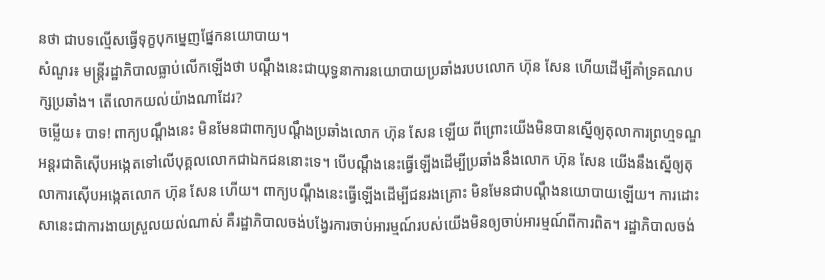នថា ជាបទល្មើសធ្វើទុក្ខបុកម្នេញផ្នែកនយោបាយ។
សំណួរ៖ មន្ត្រីរដ្ឋាភិបាលធ្លាប់លើកឡើងថា បណ្ដឹងនេះជាយុទ្ធនាការនយោបាយប្រឆាំងរបបលោក ហ៊ុន សែន ហើយដើម្បីគាំទ្រគណបក្សប្រឆាំង។ តើលោកយល់យ៉ាងណាដែរ?
ចម្លើយ៖ បាទ! ពាក្យបណ្ដឹងនេះ មិនមែនជាពាក្យបណ្ដឹងប្រឆាំងលោក ហ៊ុន សែន ឡើយ ពីព្រោះយើងមិនបានស្នើឲ្យតុលាការព្រហ្មទណ្ឌអន្តរជាតិស៊ើបអង្កេតទៅលើបុគ្គលលោកជាឯកជននោះទេ។ បើបណ្ដឹងនេះធ្វើឡើងដើម្បីប្រឆាំងនឹងលោក ហ៊ុន សែន យើងនឹងស្នើឲ្យតុលាការស៊ើបអង្កេតលោក ហ៊ុន សែន ហើយ។ ពាក្យបណ្ដឹងនេះធ្វើឡើងដើម្បីជនរងគ្រោះ មិនមែនជាបណ្ដឹងនយោបាយឡើយ។ ការដោះសានេះជាការងាយស្រួលយល់ណាស់ គឺរដ្ឋាភិបាលចង់បង្វែរការចាប់អារម្មណ៍របស់យើងមិនឲ្យចាប់អារម្មណ៍ពីការពិត។ រដ្ឋាភិបាលចង់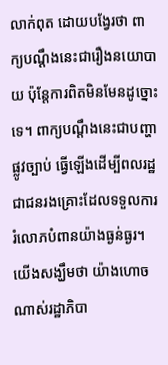លាក់ពុត ដោយបង្វែរថា ពាក្យបណ្ដឹងនេះជារឿងនយោបាយ ប៉ុន្តែការពិតមិនមែនដូច្នោះទេ។ ពាក្យបណ្ដឹងនេះជាបញ្ហាផ្លូវច្បាប់ ធ្វើឡើងដើម្បីពលរដ្ឋជាជនរងគ្រោះដែលទទួលការរំលោភបំពានយ៉ាងធ្ងន់ធ្ងរ។ យើងសង្ឃឹមថា យ៉ាងហោចណាស់រដ្ឋាភិបា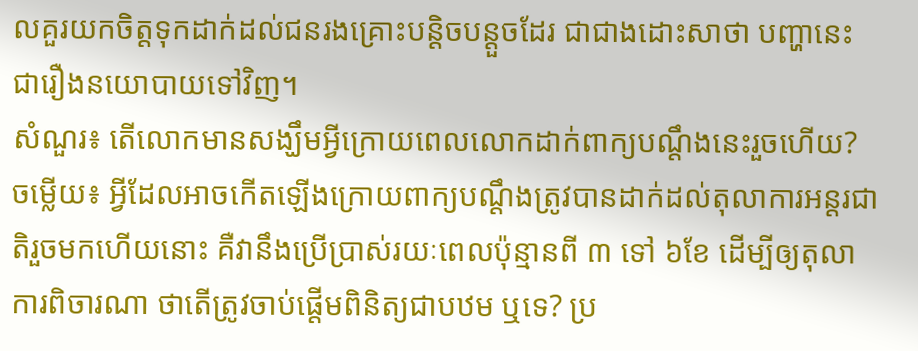លគួរយកចិត្តទុកដាក់ដល់ជនរងគ្រោះបន្តិចបន្តួចដែរ ជាជាងដោះសាថា បញ្ហានេះជារឿងនយោបាយទៅវិញ។
សំណួរ៖ តើលោកមានសង្ឃឹមអ្វីក្រោយពេលលោកដាក់ពាក្យបណ្ដឹងនេះរួចហើយ?
ចម្លើយ៖ អ្វីដែលអាចកើតឡើងក្រោយពាក្យបណ្ដឹងត្រូវបានដាក់ដល់តុលាការអន្តរជាតិរួចមកហើយនោះ គឺវានឹងប្រើប្រាស់រយៈពេលប៉ុន្មានពី ៣ ទៅ ៦ខែ ដើម្បីឲ្យតុលាការពិចារណា ថាតើត្រូវចាប់ផ្ដើមពិនិត្យជាបឋម ឬទេ? ប្រ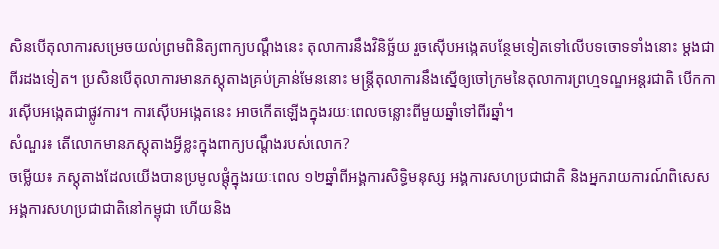សិនបើតុលាការសម្រេចយល់ព្រមពិនិត្យពាក្យបណ្ដឹងនេះ តុលាការនឹងវិនិច្ឆ័យ រួចស៊ើបអង្កេតបន្ថែមទៀតទៅលើបទចោទទាំងនោះ ម្ដងជាពីរដងទៀត។ ប្រសិនបើតុលាការមានភស្តុតាងគ្រប់គ្រាន់មែននោះ មន្ត្រីតុលាការនឹងស្នើឲ្យចៅក្រមនៃតុលាការព្រហ្មទណ្ឌអន្តរជាតិ បើកការស៊ើបអង្កេតជាផ្លូវការ។ ការស៊ើបអង្កេតនេះ អាចកើតឡើងក្នុងរយៈពេលចន្លោះពីមួយឆ្នាំទៅពីរឆ្នាំ។
សំណួរ៖ តើលោកមានភស្តុតាងអ្វីខ្លះក្នុងពាក្យបណ្ដឹងរបស់លោក?
ចម្លើយ៖ ភស្តុតាងដែលយើងបានប្រមូលផ្តុំក្នុងរយៈពេល ១២ឆ្នាំពីអង្គការសិទ្ធិមនុស្ស អង្គការសហប្រជាជាតិ និងអ្នករាយការណ៍ពិសេសអង្គការសហប្រជាជាតិនៅកម្ពុជា ហើយនិង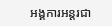អង្គការអន្តរជា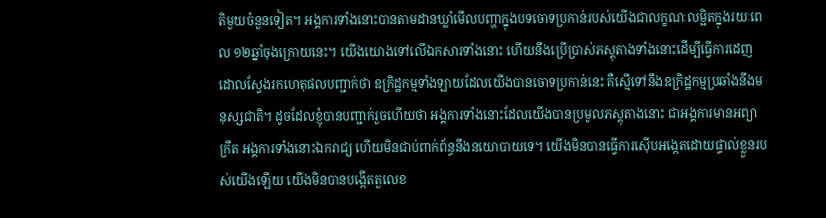តិមួយចំនួនទៀត។ អង្គការទាំងនោះបានតាមដានឃ្លាំមើលបញ្ហាក្នុងបទចោទប្រកាន់របស់យើងជាលក្ខណៈលម្អិតក្នុងរយៈពេល ១២ឆ្នាំចុងក្រោយនេះ។ យើងយោងទៅលើឯកសារទាំងនោះ ហើយនឹងប្រើប្រាស់ភស្តុតាងទាំងនោះដើម្បីធ្វើការដេញដោលស្វែងរកហេតុផលបញ្ជាក់ថា ឧក្រិដ្ឋកម្មទាំងឡាយដែលយើងបានចោទប្រកាន់នេះ គឺស្មើទៅនឹងឧក្រិដ្ឋកម្មប្រឆាំងនឹងមនុស្សជាតិ។ ដូចដែលខ្ញុំបានបញ្ជាក់រួចហើយថា អង្គការទាំងនោះដែលយើងបានប្រមូលភស្តុតាងនោះ ជាអង្គការមានអព្យាក្រឹត អង្គការទាំងនោះឯករាជ្យ ហើយមិនជាប់ពាក់ព័ន្ធនឹងនយោបាយទេ។ យើងមិនបានធ្វើការស៊ើបអង្កេតដោយផ្ទាល់ខ្លួនរបស់យើងឡើយ យើងមិនបានបង្កើតតួលេខ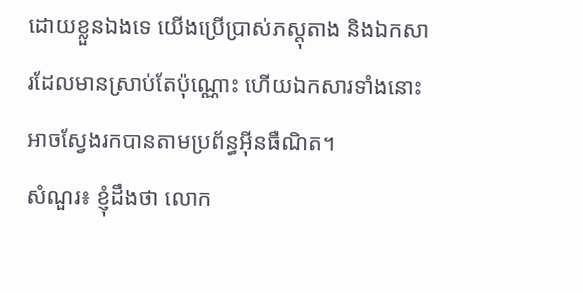ដោយខ្លួនឯងទេ យើងប្រើប្រាស់ភស្តុតាង និងឯកសារដែលមានស្រាប់តែប៉ុណ្ណោះ ហើយឯកសារទាំងនោះអាចស្វែងរកបានតាមប្រព័ន្ធអ៊ីនធឺណិត។
សំណួរ៖ ខ្ញុំដឹងថា លោក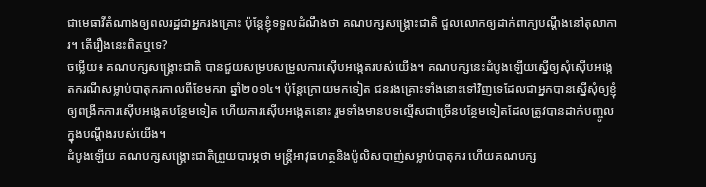ជាមេធាវីតំណាងឲ្យពលរដ្ឋជាអ្នករងគ្រោះ ប៉ុន្តែខ្ញុំទទួលដំណឹងថា គណបក្សសង្គ្រោះជាតិ ជួលលោកឲ្យដាក់ពាក្យបណ្ដឹងនៅតុលាការ។ តើរឿងនេះពិតឬទេ?
ចម្លើយ៖ គណបក្សសង្គ្រោះជាតិ បានជួយសម្របសម្រួលការស៊ើបអង្កេតរបស់យើង។ គណបក្សនេះដំបូងឡើយស្នើឲ្យសុំស៊ើបអង្កេតករណីសម្លាប់បាតុករកាលពីខែមករា ឆ្នាំ២០១៤។ ប៉ុន្តែក្រោយមកទៀត ជនរងគ្រោះទាំងនោះទៅវិញទេដែលជាអ្នកបានស្នើសុំឲ្យខ្ញុំឲ្យពង្រីកការស៊ើបអង្កេតបន្ថែមទៀត ហើយការស៊ើបអង្កេតនោះ រួមទាំងមានបទល្មើសជាច្រើនបន្ថែមទៀតដែលត្រូវបានដាក់បញ្ចូលក្នុងបណ្ដឹងរបស់យើង។
ដំបូងឡើយ គណបក្សសង្គ្រោះជាតិព្រួយបារម្ភថា មន្ត្រីអាវុធហត្ថនិងប៉ូលិសបាញ់សម្លាប់បាតុករ ហើយគណបក្ស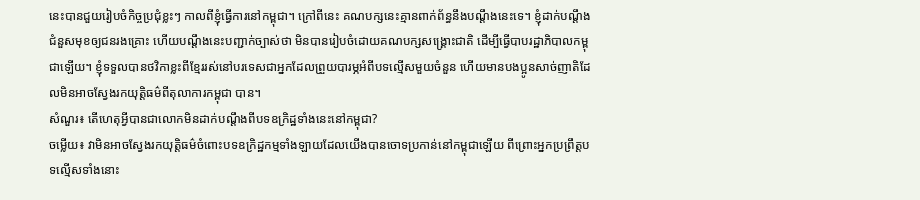នេះបានជួយរៀបចំកិច្ចប្រជុំខ្លះៗ កាលពីខ្ញុំធ្វើការនៅកម្ពុជា។ ក្រៅពីនេះ គណបក្សនេះគ្មានពាក់ព័ន្ធនឹងបណ្ដឹងនេះទេ។ ខ្ញុំដាក់បណ្ដឹងជំនួសមុខឲ្យជនរងគ្រោះ ហើយបណ្ដឹងនេះបញ្ជាក់ច្បាស់ថា មិនបានរៀបចំដោយគណបក្សសង្គ្រោះជាតិ ដើម្បីធ្វើបាបរដ្ឋាភិបាលកម្ពុជាឡើយ។ ខ្ញុំទទួលបានថវិកាខ្លះពីខ្មែររស់នៅបរទេសជាអ្នកដែលព្រួយបារម្ភអំពីបទល្មើសមួយចំនួន ហើយមានបងប្អូនសាច់ញាតិដែលមិនអាចស្វែងរកយុត្តិធម៌ពីតុលាការកម្ពុជា បាន។
សំណួរ៖ តើហេតុអ្វីបានជាលោកមិនដាក់បណ្ដឹងពីបទឧក្រិដ្ឋទាំងនេះនៅកម្ពុជា?
ចម្លើយ៖ វាមិនអាចស្វែងរកយុត្តិធម៌ចំពោះបទឧក្រិដ្ឋកម្មទាំងឡាយដែលយើងបានចោទប្រកាន់នៅកម្ពុជាឡើយ ពីព្រោះអ្នកប្រព្រឹត្តបទល្មើសទាំងនោះ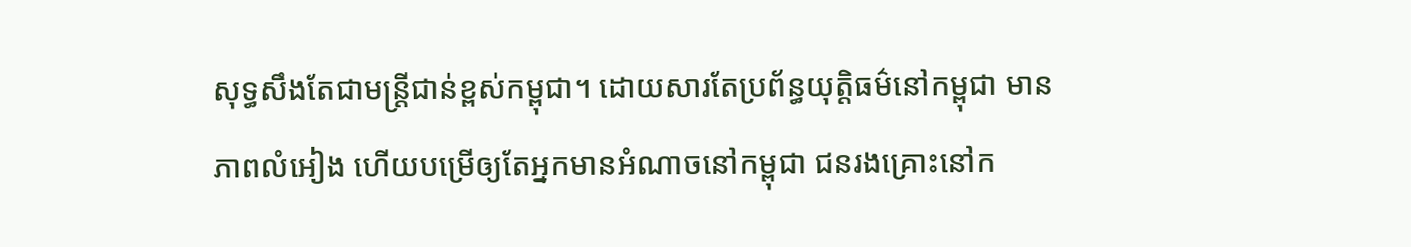សុទ្ធសឹងតែជាមន្ត្រីជាន់ខ្ពស់កម្ពុជា។ ដោយសារតែប្រព័ន្ធយុត្តិធម៌នៅកម្ពុជា មានភាពលំអៀង ហើយបម្រើឲ្យតែអ្នកមានអំណាចនៅកម្ពុជា ជនរងគ្រោះនៅក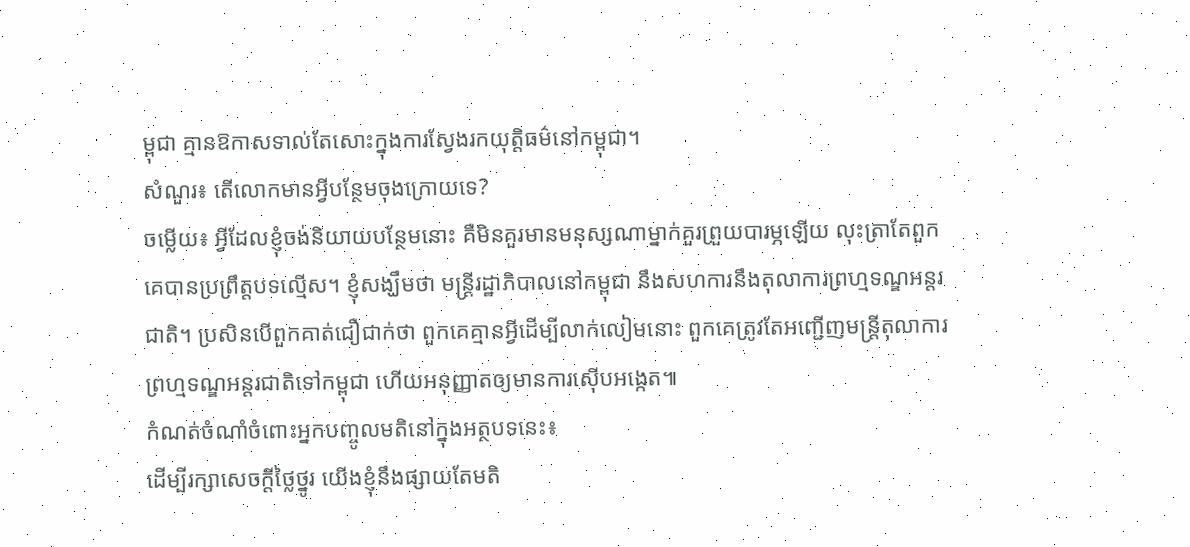ម្ពុជា គ្មានឱកាសទាល់តែសោះក្នុងការស្វែងរកយុត្តិធម៌នៅកម្ពុជា។
សំណួរ៖ តើលោកមានអ្វីបន្ថែមចុងក្រោយទេ?
ចម្លើយ៖ អ្វីដែលខ្ញុំចង់និយាយបន្ថែមនោះ គឺមិនគួរមានមនុស្សណាម្នាក់គួរព្រួយបារម្ភឡើយ លុះត្រាតែពួកគេបានប្រព្រឹត្តបទល្មើស។ ខ្ញុំសង្ឃឹមថា មន្ត្រីរដ្ឋាភិបាលនៅកម្ពុជា នឹងសហការនឹងតុលាការព្រហ្មទណ្ឌអន្តរជាតិ។ ប្រសិនបើពួកគាត់ជឿជាក់ថា ពួកគេគ្មានអ្វីដើម្បីលាក់លៀមនោះ ពួកគេត្រូវតែអញ្ជើញមន្ត្រីតុលាការព្រហ្មទណ្ឌអន្តរជាតិទៅកម្ពុជា ហើយអនុញ្ញាតឲ្យមានការស៊ើបអង្កេត៕
កំណត់ចំណាំចំពោះអ្នកបញ្ចូលមតិនៅក្នុងអត្ថបទនេះ៖
ដើម្បីរក្សាសេចក្ដីថ្លៃថ្នូរ យើងខ្ញុំនឹងផ្សាយតែមតិ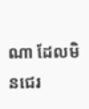ណា ដែលមិនជេរ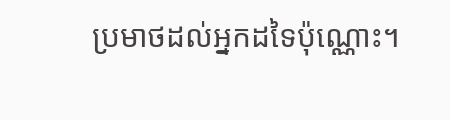ប្រមាថដល់អ្នកដទៃប៉ុណ្ណោះ។